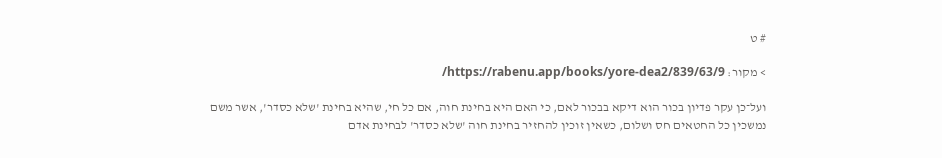# ט

> מקור: https://rabenu.app/books/yore-dea2/839/63/9/

ועל־כן עקר פדיון בכור הוא דיקא בבכור לאם, כי האם היא בחינת חוה, אם כל חי, שהיא בחינת 'שלא כסדר', אשר משם נמשכין כל החטאים חס ושלום, כשאין זוכין להחזיר בחינת חוה 'שלא כסדר' לבחינת אדם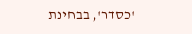'כסדר', בבחינת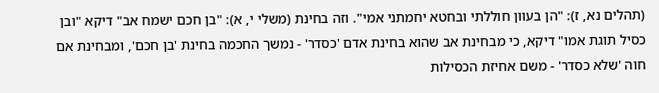(תהלים נא, ז): "הן בעוון חוללתי ובחטא יחמתני אמי". וזה בחינת (משלי י, א): "בן חכם ישמח אב" דיקא "ובן כסיל תוגת אמו" דיקא, כי מבחינת אב שהוא בחינת אדם 'כסדר' - נמשך החכמה בחינת 'בן חכם', ומבחינת אם חוה 'שלא כסדר' - משם אחיזת הכסילות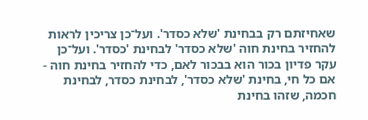שאחיזתם רק בבחינת 'שלא כסדר'. ועל־כן צריכין לראות להחזיר בחינת חוה 'שלא כסדר' לבחינת 'כסדר'. ועל־כן עקר פדיון בכור הוא בבכור לאם, כדי להחזיר בחינת חוה - אם כל חי, בחינת 'שלא כסדר', לבחינת כסדר, לבחינת חכמה, שזהו בחינת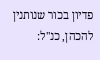פדיון בכור שנותנין להכהן, כנ"ל: